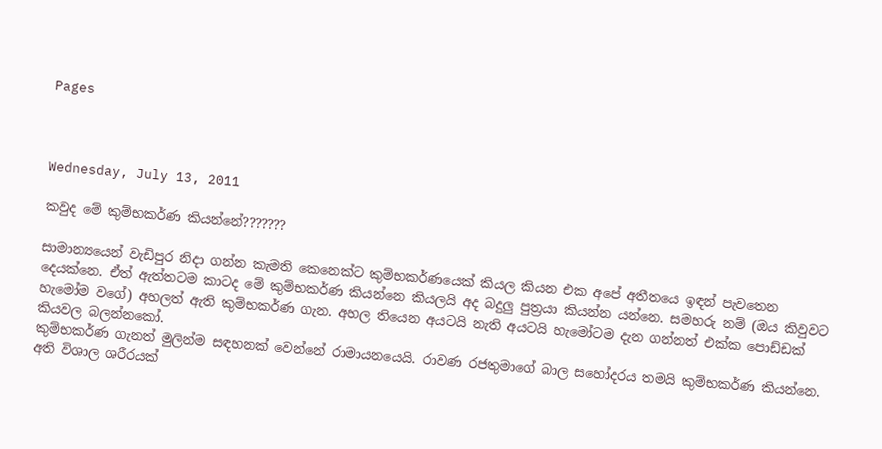Pages



Wednesday, July 13, 2011

කවුද මේ කුම්භකර්ණ කියන්නේ???????

සාමාන්‍යයෙන් වැඩිපුර නිදා ගන්න කැමති කෙනෙක්ට කුම්භකර්ණයෙක් කියල කියන එක අපේ අතීතයෙ ඉඳන් පැවතෙන දෙයක්නෙ. ඒත් ඇත්තටම කාටද මේ කුම්භකර්ණ කියන්නෙ කියලයි අද බදුලු පුත්‍රයා කියන්න යන්නෙ. සමහරු නම් (ඔය කිවුවට හැමෝම වගේ) අහලත් ඇති කුම්භකර්ණ ගැන. අහල තියෙන අයටයි නැති අයටයි හැමෝටම දැන ගන්නත් එක්ක පොඩ්ඩක් කියවල බලන්නකෝ.
කුම්භකර්ණ ගැනත් මුලින්ම සඳහනක් වෙන්නේ රාමායනයෙයි. රාවණ රජතුමාගේ බාල සහෝදරය තමයි කුම්භකර්ණ කියන්නෙ. අති විශාල ශරීරයක්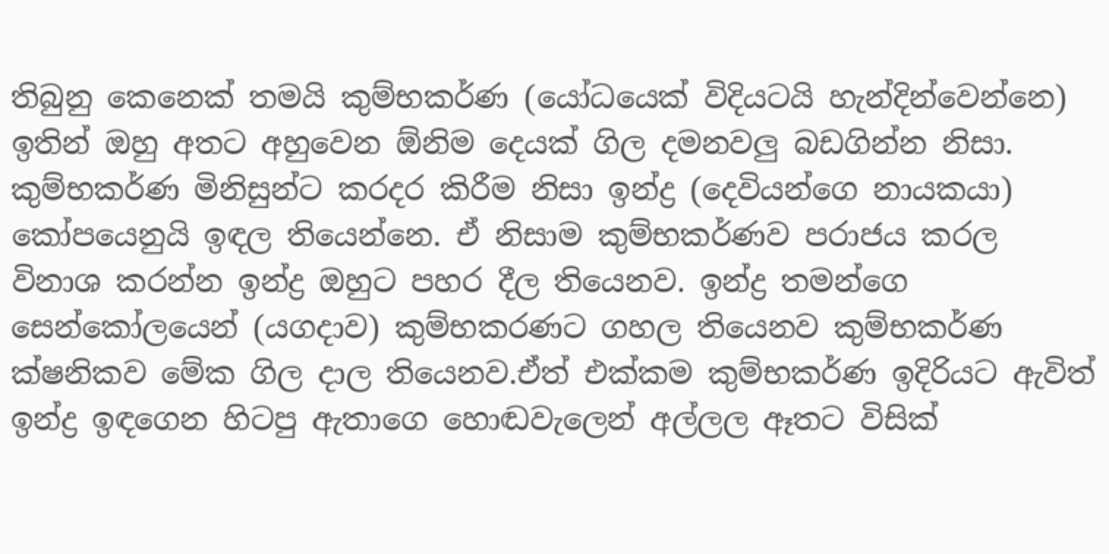තිබුනු කෙනෙක් තමයි කුම්භකර්ණ (යෝධයෙක් විදියටයි හැන්දින්වෙන්නෙ) ඉතින් ඔහු අතට අහුවෙන ඕනිම දෙයක් ගිල දමනවලු බඩගින්න නිසා. කුම්භකර්ණ මිනිසුන්ට කරදර කිරීම නිසා ඉන්ද්‍ර (දෙවියන්ගෙ නායකයා) කෝපයෙනුයි ඉඳල තියෙන්නෙ. ඒ නිසාම කුම්භකර්ණව පරාජය කරල විනාශ කරන්න ඉන්ද්‍ර ඔහුට පහර දීල තියෙනව. ඉන්ද්‍ර තමන්ගෙ සෙන්කෝලයෙන් (යගදාව) කුම්භකරණට ගහල තියෙනව කුම්භකර්ණ ක්ෂනිකව මේක ගිල දාල තියෙනව.ඒත් එක්කම කුම්භකර්ණ ඉදිරියට ඇවිත් ඉන්ද්‍ර ඉඳගෙන හිටපු ඇතාගෙ හොඬවැලෙන් අල්ලල ඈතට විසික්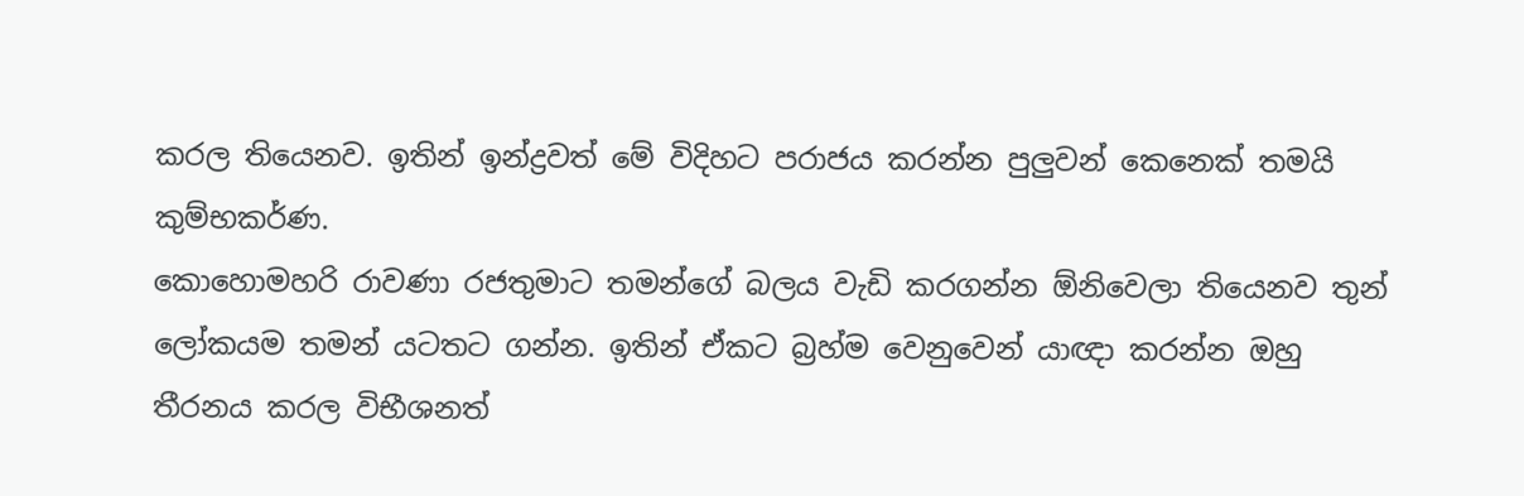කරල තියෙනව. ඉතින් ඉන්ද්‍රවත් මේ විදිහට පරාජය කරන්න පුලුවන් කෙනෙක් තමයි කුම්භකර්ණ.
කොහොමහරි රාවණා රජතුමාට තමන්ගේ බලය වැඩි කරගන්න ඕනිවෙලා තියෙනව තුන් ලෝකයම තමන් යටතට ගන්න. ඉතින් ඒකට බ්‍රහ්ම වෙනුවෙන් යාඥා කරන්න ඔහු තීරනය කරල විභීශනත්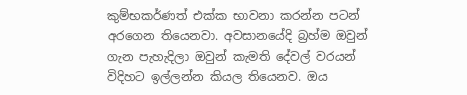කුම්භකර්ණත් එක්ක භාවනා කරන්න පටන් අරගෙන තියෙනවා. අවසානයේදි බ්‍රහ්ම ඔවුන් ගැන පැහැදිලා ඔවුන් කැමති දේවල් වරයන් විදිහට ඉල්ලන්න කියල තියෙනව. ඔය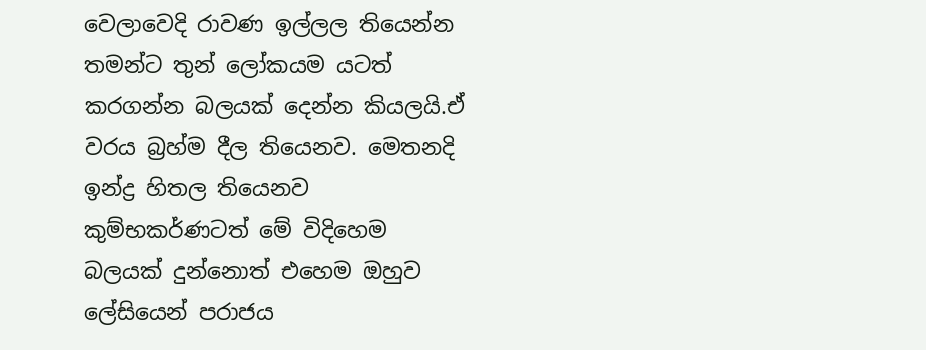වෙලාවෙදි රාවණ ඉල්ලල තියෙන්න තමන්ට තුන් ලෝකයම යටත් කරගන්න බලයක් දෙන්න කියලයි.ඒ වරය බ්‍රහ්ම දීල තියෙනව. මෙතනදි ඉන්ද්‍ර හිතල තියෙනව කුම්භකර්ණටත් මේ විදිහෙම බලයක් දුන්නොත් එහෙම ඔහුව ලේසියෙන් පරාජය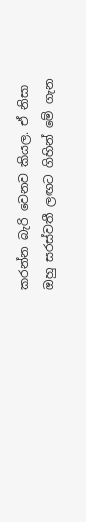කරන්න බැරි වෙනව කියල. ඒ නිසා ඔහු සරස්වතී ලඟට ගිහින් මේ ගැන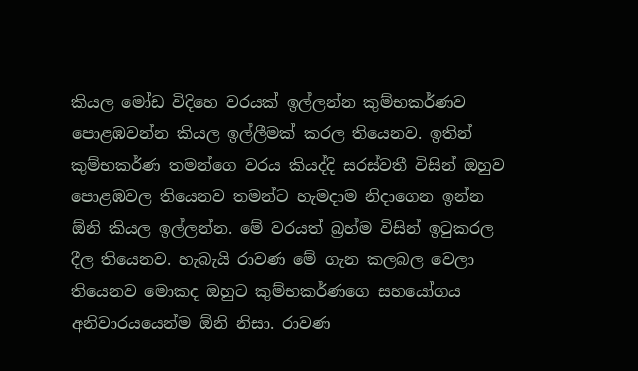කියල මෝඩ විදිහෙ වරයක් ඉල්ලන්න කුම්භකර්ණව පොළඹවන්න කියල ඉල්ලීමක් කරල තියෙනව. ඉතින් කුම්භකර්ණ තමන්ගෙ වරය කියද්දි සරස්වතී විසින් ඔහුව පොළඹවල තියෙනව තමන්ට හැමදාම නිදාගෙන ඉන්න ඕනි කියල ඉල්ලන්න. මේ වරයත් බ්‍රහ්ම විසින් ඉටුකරල දීල තියෙනව. හැබැයි රාවණ මේ ගැන කලබල වෙලා තියෙනව මොකද ඔහුට කුම්භකර්ණගෙ සහයෝගය අනිවාරයයෙන්ම ඕනි නිසා. රාවණ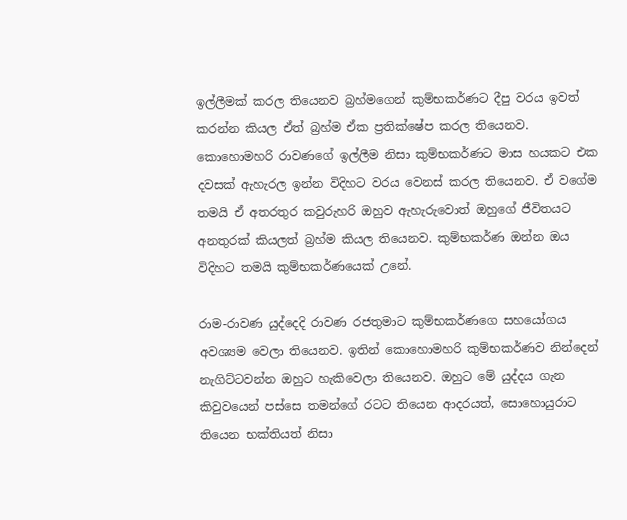ඉල්ලීමක් කරල තියෙනව බ්‍රහ්මගෙන් කුම්භකර්ණට දීපු වරය ඉවත් කරන්න කියල ඒත් බ්‍රහ්ම ඒක ප්‍රතික්ෂේප කරල තියෙනව. කොහොමහරි රාවණගේ ඉල්ලීම නිසා කුම්භකර්ණට මාස හයකට එක දවසක් ඇහැරල ඉන්න විදිහට වරය වෙනස් කරල තියෙනව. ඒ වගේම තමයි ඒ අතරතුර කවුරුහරි ඔහුව ඇහැරුවොත් ඔහුගේ ජීවිතයට අනතුරක් කියලත් බ්‍රහ්ම කියල තියෙනව. කුම්භකර්ණ ඔන්න ඔය විදිහට තමයි කුම්භකර්ණයෙක් උනේ.

රාම-රාවණ යුද්දෙදි රාවණ රජතුමාට කුම්භකර්ණගෙ සහයෝගය අවශ්‍යම වෙලා තියෙනව. ඉතින් කොහොමහරි කුම්භකර්ණව නින්දෙන් නැගිට්ටවන්න ඔහුට හැකිවෙලා තියෙනව. ඔහුට මේ යුද්දය ගැන කිවුවයෙන් පස්සෙ තමන්ගේ රටට තියෙන ආදරයත්, සොහොයුරාට තියෙන භක්තියත් නිසා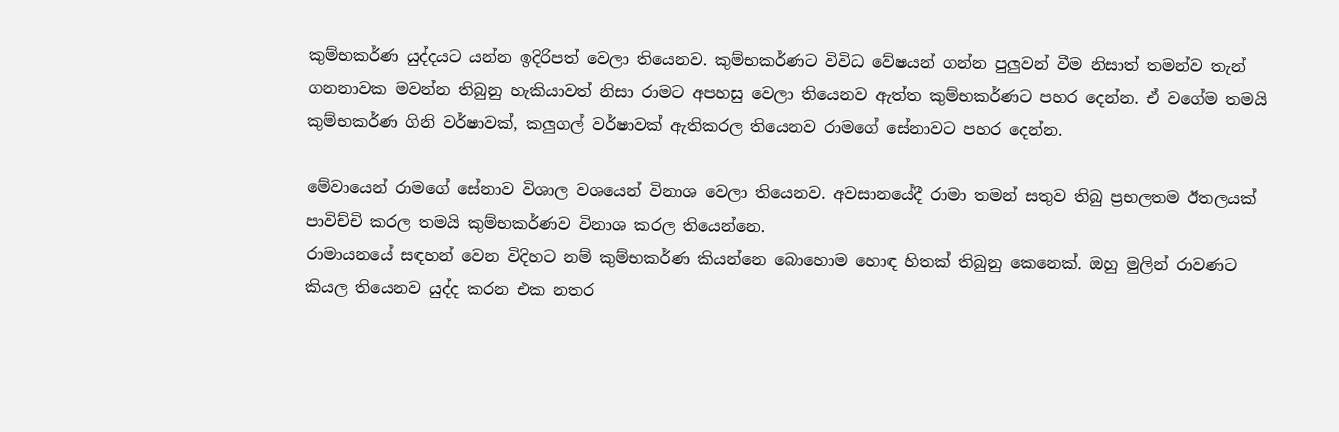කුම්භකර්ණ යුද්දයට යන්න ඉදිරිපත් වෙලා තියෙනව. කුම්භකර්ණට විවිධ වේෂයන් ගන්න පුලුවන් වීම නිසාත් තමන්ව තැන් ගනනාවක මවන්න තිබුනු හැකියාවත් නිසා රාමට අපහසු වෙලා තියෙනව ඇත්ත කුම්භකර්ණට පහර දෙන්න. ඒ වගේම තමයි කුම්භකර්ණ ගිනි වර්ෂාවක්, කලුගල් වර්ෂාවක් ඇතිකරල තියෙනව රාමගේ සේනාවට පහර දෙන්න.

මේවායෙන් රාමගේ සේනාව විශාල වශයෙන් විනාශ වෙලා තියෙනව. අවසානයේදී රාමා තමන් සතුව තිබු ප්‍රභලතම ඊතලයක් පාවිච්චි කරල තමයි කුම්භකර්ණව විනාශ කරල තියෙන්නෙ.
රාමායනයේ සඳහන් වෙන විදිහට නම් කුම්භකර්ණ කියන්නෙ බොහොම හොඳ හිතක් තිබුනු කෙනෙක්. ඔහු මුලින් රාවණට කියල තියෙනව යුද්ද කරන එක නතර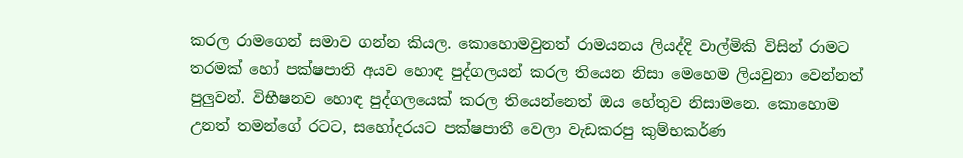කරල රාමගෙන් සමාව ගන්න කියල. කොහොමවුනත් රාමයනය ලියද්දි වාල්මිකි විසින් රාමට තරමක් හෝ පක්ෂපාති අයව හොඳ පුද්ගලයන් කරල තියෙන නිසා මෙහෙම ලියවුනා වෙන්නත් පුලුවන්. විභීෂනව හොඳ පුද්ගලයෙක් කරල තියෙන්නෙත් ඔය හේතුව නිසාමනෙ. කොහොම උනත් තමන්ගේ රටට, සහෝදරයට පක්ෂපාතී වෙලා වැඩකරපු කුම්භකර්ණ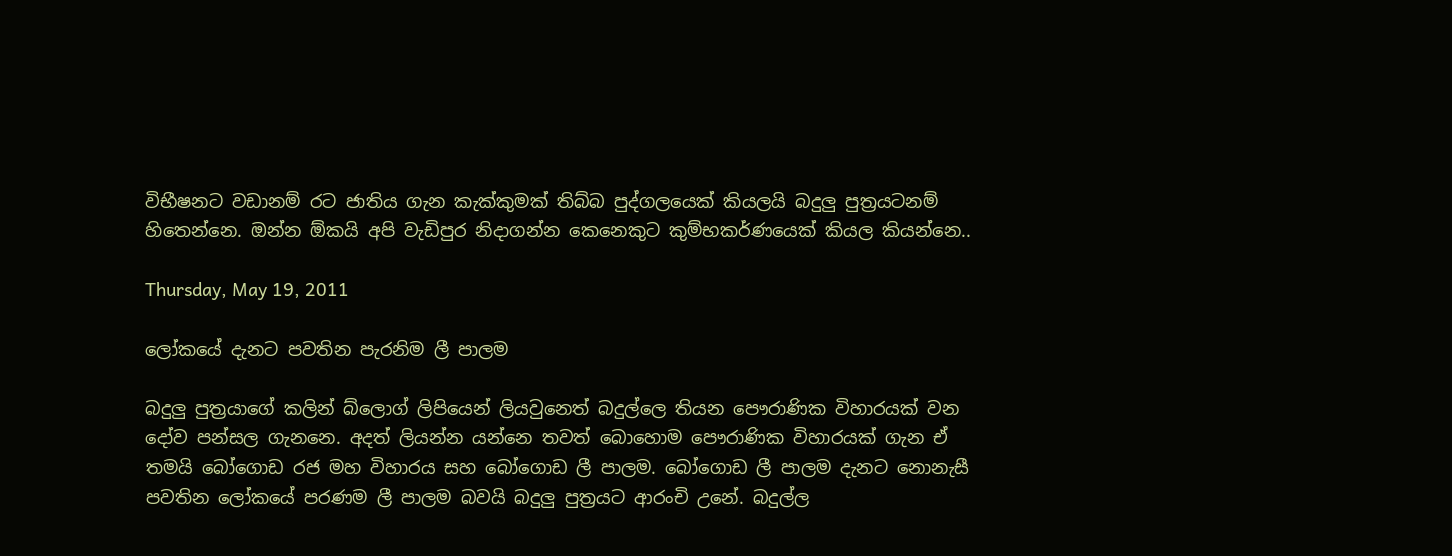විභීෂනට වඩානම් රට ජාතිය ගැන කැක්කුමක් තිබ්බ පුද්ගලයෙක් කියලයි බදුලු පුත්‍රයටනම් හිතෙන්නෙ. ඔන්න ඕකයි අපි වැඩිපුර නිදාගන්න කෙනෙකුට කුම්භකර්ණයෙක් කියල කියන්නෙ..

Thursday, May 19, 2011

ලෝකයේ දැනට පවතින පැරනිම ලී පාලම

බදුලු පුත්‍රයාගේ කලින් බ්ලොග් ලිපියෙන් ලියවුනෙත් බදුල්ලෙ තියන පෞරාණික විහාරයක් වන දෝව පන්සල ගැනනෙ. අදත් ලියන්න යන්නෙ තවත් බොහොම පෞරාණික විහාරයක් ගැන ඒ තමයි බෝගොඩ රජ මහ විහාරය සහ බෝගොඩ ලී පාලම. බෝගොඩ ලී පාලම දැනට නොනැසී පවතින ලෝකයේ පරණම ලී පාලම බවයි බදුලු පුත්‍රයට ආරංචි උනේ. බදුල්ල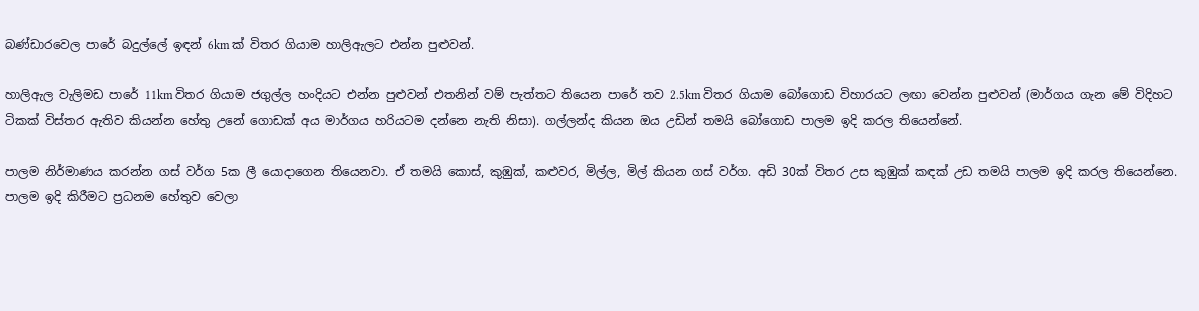බණ්ඩාරවෙල පාරේ බදුල්ලේ ඉඳන් 6km ක් විතර ගියාම හාලිඇලට එන්න පුළුවන්.

හාලිඇල වැලිමඩ පාරේ 11km විතර ගියාම ජගුල්ල හංදියට එන්න පුළුවන් එතනින් වම් පැත්තට තියෙන පාරේ තව 2.5km විතර ගියාම බෝගොඩ විහාරයට ලඟා වෙන්න පුළුවන් (මාර්ගය ගැන මේ විදිහට ටිකක් විස්තර ඇතිව කියන්න හේතු උනේ ගොඩක් අය මාර්ගය හරියටම දන්නෙ නැති නිසා). ගල්ලන්ද කියන ඔය උඩින් තමයි බෝගොඩ පාලම ඉදි කරල තියෙන්නේ.

පාලම නිර්මාණය කරන්න ගස් වර්ග 5ක ලී යොදාගෙන තියෙනවා. ඒ තමයි කොස්, කුඹුක්, කළුවර, මිල්ල, මිල් කියන ගස් වර්ග. අඩි 30ක් විතර උස කුඹුක් කඳක් උඩ තමයි පාලම ඉදි කරල තියෙන්නෙ. පාලම ඉදි කිරීමට ප්‍රධනම හේතුව වෙලා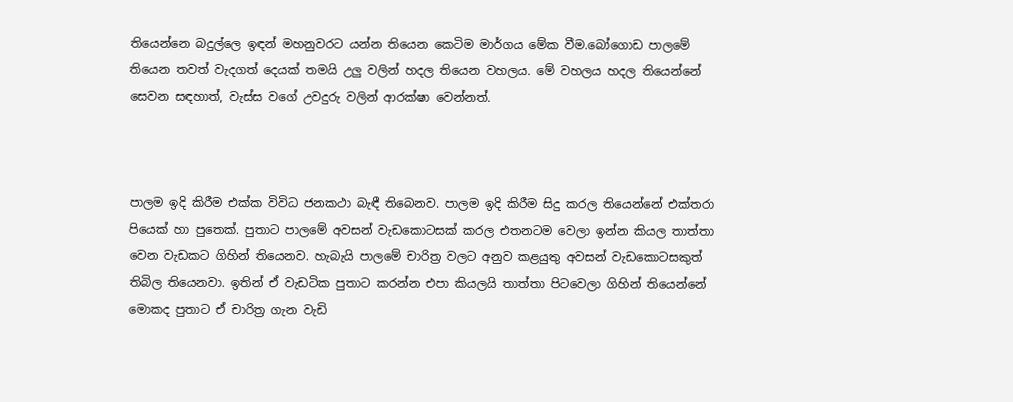තියෙන්නෙ බදුල්ලෙ ඉඳන් මහනුවරට යන්න තියෙන කෙටිම මාර්ගය මේක වීම.බෝගොඩ පාලමේ තියෙන තවත් වැදගත් දෙයක් තමයි උලු වලින් හදල තියෙන වහලය. මේ වහලය හදල තියෙන්නේ සෙවන සඳහාත්, වැස්ස වගේ උවදුරු වලින් ආරක්ෂා වෙන්නත්.



පාලම ඉදි කිරීම එක්ක විවිධ ජනකථා බැඳී තිබෙනව. පාලම ඉදි කිරීම සිදු කරල තියෙන්නේ එක්තරා පියෙක් හා පුතෙක්. පුතාට පාලමේ අවසන් වැඩකොටසක් කරල එතනටම වෙලා ඉන්න කියල තාත්තා වෙන වැඩකට ගිහින් තියෙනව. හැබැයි පාලමේ චාරිත්‍ර වලට අනුව කළයුතු අවසන් වැඩකොටසකුත් තිබිල තියෙනවා. ඉතින් ඒ වැඩටික පුතාට කරන්න එපා කියලයි තාත්තා පිටවෙලා ගිහින් තියෙන්නේ මොකද පුතාට ඒ චාරිත්‍ර ගැන වැඩි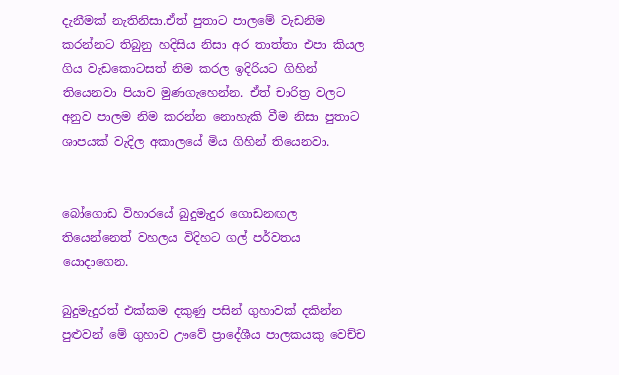දැනීමක් නැතිනිසා.ඒත් පුතාට පාලමේ වැඩනිම කරන්නට තිබුනු හදිසිය නිසා අර තාත්තා එපා කියල ගිය වැඩකොටසත් නිම කරල ඉදිරියට ගිහින් තියෙනවා පියාව මුණගැහෙන්න. ඒත් චාරිත්‍ර වලට අනුව පාලම නිම කරන්න නොහැකි වීම නිසා පුතාට ශාපයක් වැදිල අකාලයේ මිය ගිහින් තියෙනවා.


බෝගොඩ විහාරයේ බුදුමැදුර ගොඩනඟල තියෙන්නෙත් වහලය විදිහට ගල් පර්වතය යොදාගෙන.

බුදුමැදුරත් එක්කම දකුණු පසින් ගුහාවක් දකින්න පුළුවන් මේ ගුහාව ඌවේ ප්‍රාදේශීය පාලකයකු වෙච්ච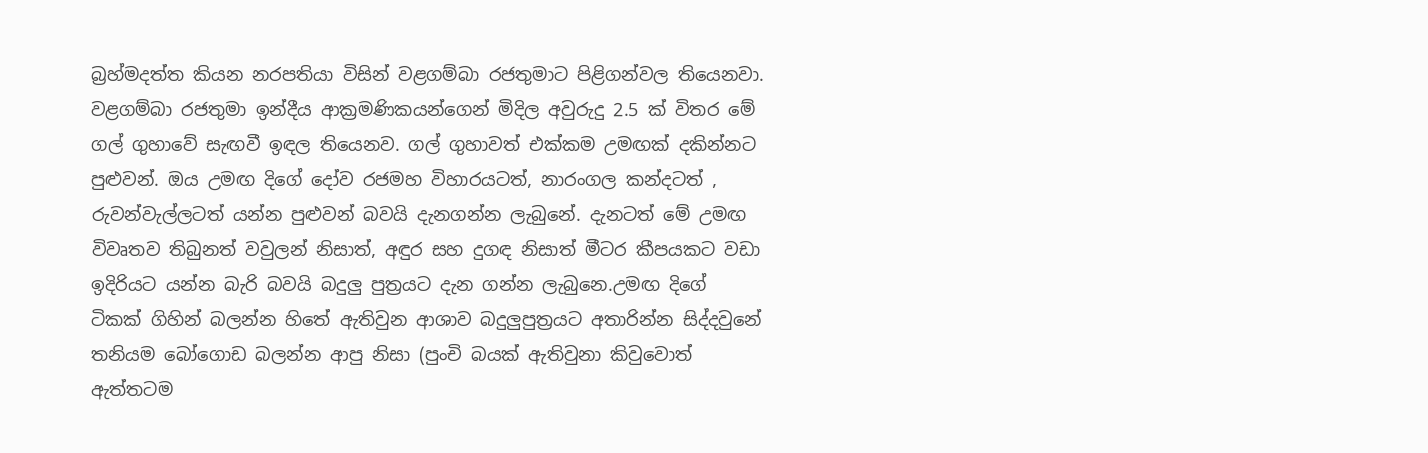බ්‍රහ්මදත්ත කියන නරපතියා විසින් වළගම්බා රජතුමාට පිළිගන්වල තියෙනවා. වළගම්බා රජතුමා ඉන්දීය ආක්‍රමණිකයන්ගෙන් මිදිල අවුරුදු 2.5 ක් විතර මේ ගල් ගුහාවේ සැඟවී ඉඳල තියෙනව. ගල් ගුහාවත් එක්කම උමඟක් දකින්නට පුළුවන්. ඔය උමඟ දිගේ දෝව රජමහ විහාරයටත්, නාරංගල කන්දටත් , රුවන්වැල්ලටත් යන්න පුළුවන් බවයි දැනගන්න ලැබුනේ. දැනටත් මේ උමඟ විවෘතව තිබුනත් වවුලන් නිසාත්, අඳුර සහ දුගඳ නිසාත් මීටර කීපයකට වඩා ඉදිරියට යන්න බැරි බවයි බදුලු පුත්‍රයට දැන ගන්න ලැබුනෙ.උමඟ දිගේ ටිකක් ගිහින් බලන්න හිතේ ඇතිවුන ආශාව බදුලුපුත්‍රයට අතාරින්න සිද්දවුනේ තනියම බෝගොඩ බලන්න ආපු නිසා (පුංචි බයක් ඇතිවුනා කිවුවොත් ඇත්තටම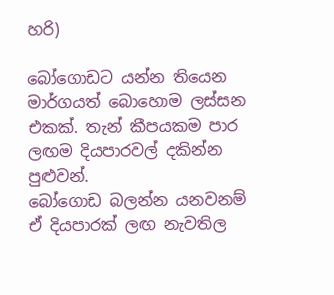හරි)

බෝගොඩට යන්න තියෙන මාර්ගයත් බොහොම ලස්සන එකක්. තැන් කීපයකම පාර ලඟම දියපාරවල් දකින්න පුළුවන්.
බෝගොඩ බලන්න යනවනම් ඒ දියපාරක් ලඟ නැවතිල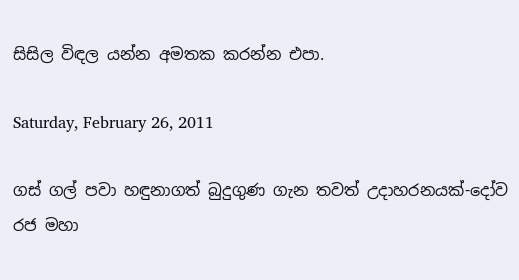සිසිල විඳල යන්න අමතක කරන්න එපා.

Saturday, February 26, 2011

ගස් ගල් පවා හඳුනාගත් බුදුගුණ ගැන තවත් උදාහරනයක්-දෝව රජ මහා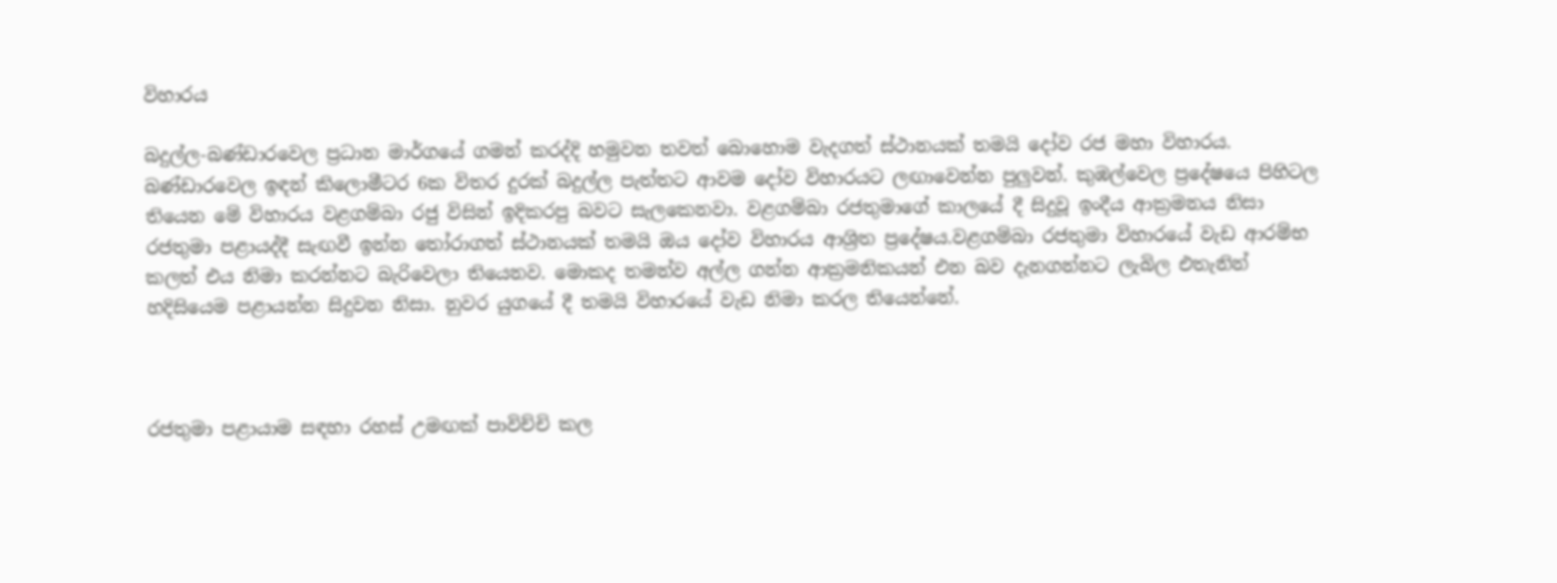විහාරය

බදුල්ල-බණ්ඩාරවෙල ප්‍රධාන මාර්ගයේ ගමන් කරද්දි හමුවන තවත් බොහොම වැදගත් ස්ථානයක් තමයි දෝව රජ මහා විහාරය. බණ්ඩාරවෙල ඉඳන් කිලොමීටර 6ක විතර දුරක් බදුල්ල පැත්තට ආවම දෝව විහාරයට ලඟාවෙන්න පුලුවන්. කුඹල්වෙල ප්‍රදේෂයෙ පිහිටල තියෙන මේ විහාරය වළගම්බා රජු විසින් ඉදිකරපු බවට සැලකෙනවා. වළගම්බා රජතුමාගේ කාලයේ දී සිදුවූ ඉංදීය ආක්‍රමනය නිසා රජතුමා පළායද්දී සැඟවී ඉන්න තෝරාගත් ස්ථානයක් තමයි ඔය දෝව විහාරය ආශ්‍රිත ප්‍රදේෂය.වළගම්බා රජතුමා විහාරයේ වැඩ ආරම්භ කලත් එය නිමා කරන්නට බැරිවෙලා තියෙනව. මොකද තමන්ව අල්ල ගන්න ආක්‍රමනිකයන් එන බව දැනගන්නට ලැබිල එතැනින් හදිසියෙම පළායන්න සිදුවන නිසා. නුවර යුගයේ දී තමයි විහාරයේ වැඩ නිමා කරල තියෙන්නේ.



රජතුමා පළායාම සඳහා රහස් උමඟක් පාවිච්චි කල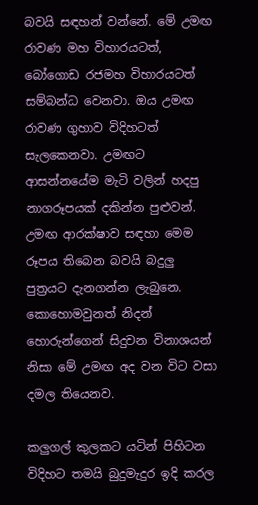බවයි සඳහන් වන්නේ. මේ උමඟ රාවණ මහ විහාරයටත්, බෝගොඩ රජමහ විහාරයටත් සම්බන්ධ වෙනවා. ඔය උමඟ රාවණ ගුහාව විදිහටත් සැලකෙනවා. උමඟට ආසන්නයේම මැටි වලින් හදපු නාගරූපයක් දකින්න පුළුවන්. උමඟ ආරක්ෂාව සඳහා මෙම රූපය තිබෙන බවයි බදුලු පුත්‍රයට දැනගන්න ලැබුනෙ. කොහොමවුනත් නිදන් හොරුන්ගෙන් සිදුවන විනාශයන් නිසා මේ උමඟ අද වන විට වසා දමල තියෙනව.

කලුගල් කුලකට යටින් පිහිටන විදිහට තමයි බුදුමැදුර ඉදි කරල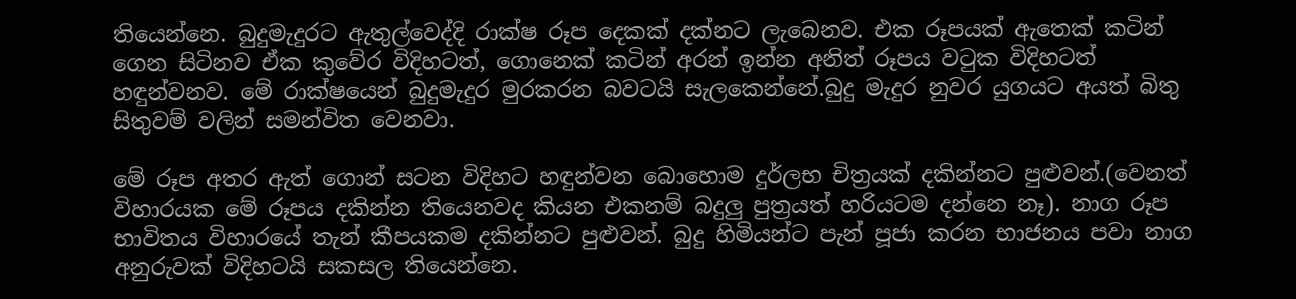තියෙන්නෙ. බුදුමැදුරට ඇතුල්වෙද්දි රාක්ෂ රූප දෙකක් දක්නට ලැබෙනව. එක රූපයක් ඇතෙක් කටින් ගෙන සිටිනව ඒක කුවේර විදිහටත්, ගොනෙක් කටින් අරන් ඉන්න අනිත් රූපය වටුක විදිහටත් හඳුන්වනව. මේ රාක්ෂයෙන් බුදුමැදුර මුරකරන බවටයි සැලකෙන්නේ.බුදු මැදුර නුවර යුගයට අයත් බිතු සිතුවම් වලින් සමන්විත වෙනවා.

මේ රූප අතර ඇත් ගොන් සටන විදිහට හඳුන්වන බොහොම දුර්ලභ චිත්‍රයක් දකින්නට පුළුවන්.(වෙනත් විහාරයක මේ රූපය දකින්න තියෙනවද කියන එකනම් බදුලු පුත්‍රයත් හරියටම දන්නෙ නෑ). නාග රූප භාවිතය විහාරයේ තැන් කීපයකම දකින්නට පුළුවන්. බුදු හිමියන්ට පැන් පූජා කරන භාජනය පවා නාග අනුරුවක් විදිහටයි සකසල තියෙන්නෙ.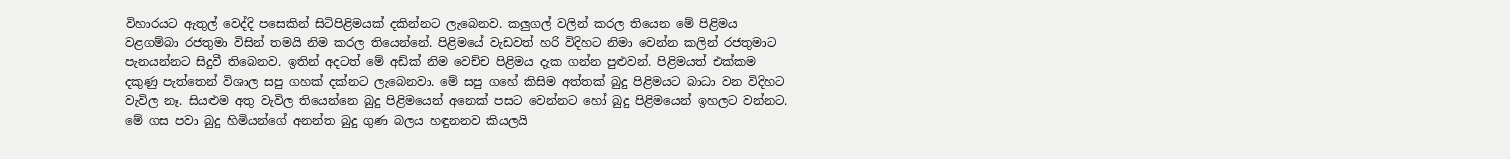විහාරයට ඇතුල් වෙද්දි පසෙකින් සිටිපිළිමයක් දකින්නට ලැබෙනව. කලුගල් වලින් කරල තියෙන මේ පිළිමය වළගම්බා රජතුමා විසින් තමයි නිම කරල තියෙන්නේ. පිළිමයේ වැඩවත් හරි විදිහට නිමා වෙන්න කලින් රජතුමාට පැනයන්නට සිදුවී තිබෙනව. ඉතින් අදටත් මේ අඩ්ක් නිම වෙච්ච පිළිමය දැක ගන්න පුළුවන්. පිළිමයත් එක්කම දකුණු පැත්තෙන් විශාල සපු ගහක් දක්නට ලැබෙනවා. මේ සපු ගහේ කිසිම අත්තක් බුදු පිළිමයට බාධා වන විදිහට වැවිල නෑ. සියළුම අතු වැවිල තියෙන්නෙ බුදු පිළිමයෙන් අනෙක් පසට වෙන්නට හෝ බුදු පිළිමයෙන් ඉහලට වන්නට. මේ ගස පවා බුදු හිමියන්ගේ අනන්ත බුදු ගුණ බලය හඳුනනව කියලයි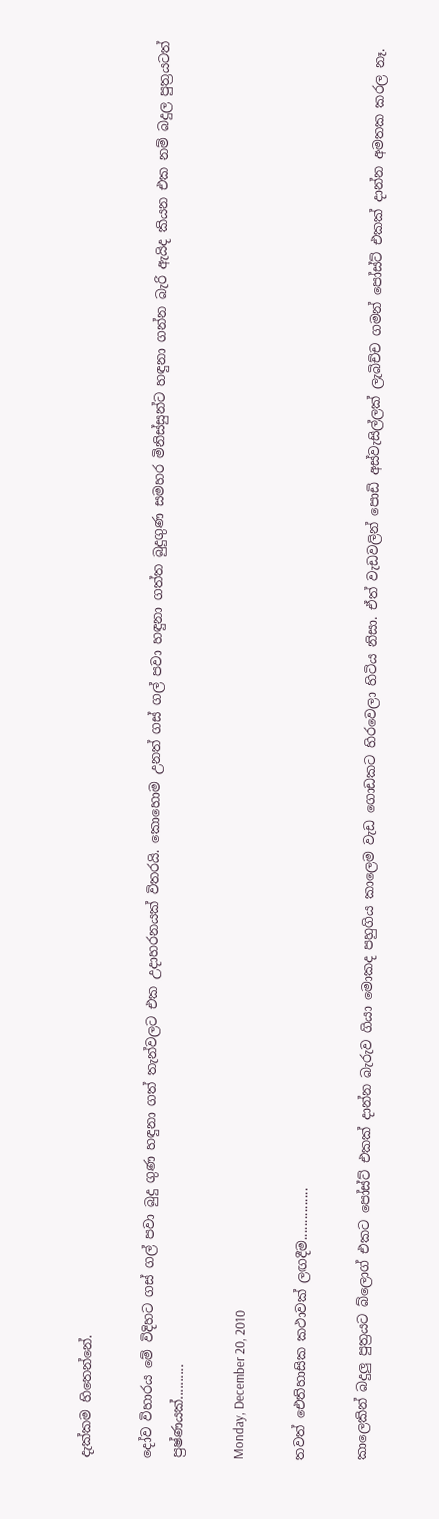දැක්කම හිතෙන්නේ.

දෝව විහාරය මේ විදිහට ගස් ගල් පවා බුදු ගුණ හඳුනා ගත් තැන්වලට එක උදාහරනයක් විතරයි. කොහොම උනත් ගස් ගල් පවා හඳුනා ගත්ත බුදුගුණ සමහර මිනිස්සුන්ට හඳුනා ගන්න බැරි ඇයිද කියන එක නම් බදුල පුත්‍රයටත් ප්‍රෂ්ණයක්..........

Monday, December 20, 2010

තවත් ඓතිහාසික කථාවක් ලඟදීම...............

කාලෙකින් බදුලු පුත්‍රයට බ්ලොග් එකට පෝස්ට් එකක් දාන්න බැරුව ගියා මොකද පහුගිය කාලෙම වැඩ ගොඩකට හිරවෙලා හිටිය නිසා. ඒත් වැඩවලින් පොඩි අස්වැසිල්ලක් ලැබිච්ච ගමන් පෝස්ට් එකක් දාන්න අමතක කරල නෑ.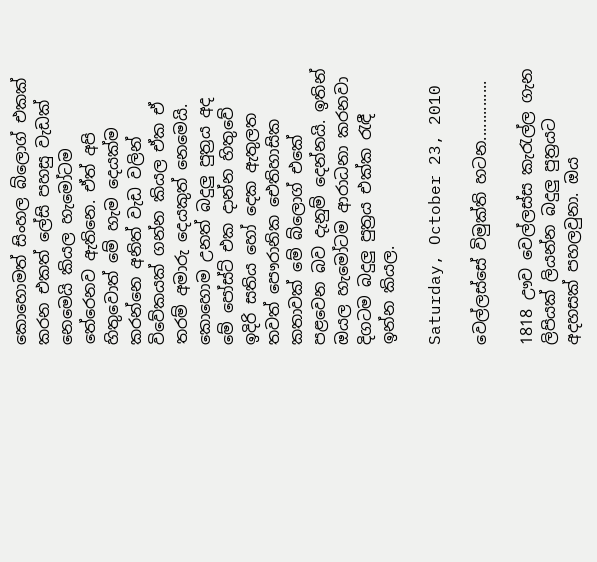කොහොමත් සිංහල බ්ලොග් එකක් කරන එකත් ලේසි පහසු වැඩක් නෙමෙයි කියල හැමෝටම තේරෙනව ඇතිනෙ. ඒත් අපි හිතුවොත් මේ හැම දෙයක්ම කරන්නෙ අනිත් වැඩ වලින් විවේකයක් ගන්න කියල ඒක ඒ තරම් අමාරු දෙයකුත් නෙමෙයි. කොහොම උනත් බදුලු පුත්‍රය අද මේ පෝස්ට් එක දාන්න හිතුවේ ඉදිරි සතිය හෝ දෙක ඇතුලත තවත් පෞරානික ඓතිහාසික කතාවක් මේ බ්ලොග් එකේ පළවෙන බව දැනුම් දෙන්නයි. ඉතින් ඔයල හැමෝටම ආරාධනා කරනවා දිගටම බදුලු පුත්‍රය එක්ක රැඳී ඉන්න කියල.

Saturday, October 23, 2010

වෙල්ලස්සේ විමුක්ති හටන..............

1818 ඌව වෙල්ලස්ස කැරැල්ල ගැන ලිපියක් ලියන්න බදුලු පුත්‍රයට අදහසක් පහලවුනා. ඔය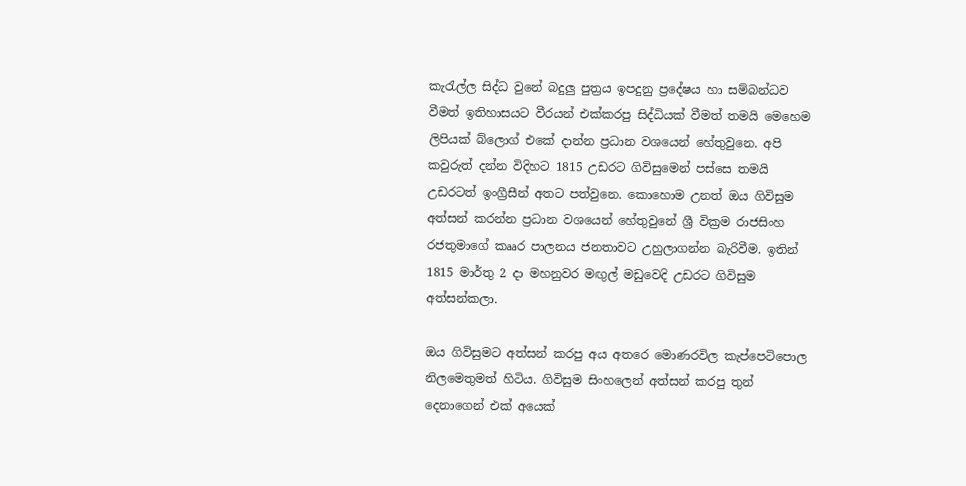කැරැල්ල සිද්ධ වුනේ බදුලු පුත්‍රය ඉපදුනු ප්‍රදේෂය හා සම්බන්ධව වීමත් ඉතිහාසයට වීරයන් එක්කරපු සිද්ධියක් වීමත් තමයි මෙහෙම ලිපියක් බ්ලොග් එකේ දාන්න ප්‍රධාන වශයෙන් හේතුවුනෙ. අපි කවුරුත් දන්න විදිහට 1815 උඩරට ගිවිසුමෙන් පස්සෙ තමයි උඩරටත් ඉංග්‍රීසීන් අතට පත්වුනෙ. කොහොම උනත් ඔය ගිවිසුම අත්සන් කරන්න ප්‍රධාන වශයෙන් හේතුවුනේ ශ්‍රී වික්‍රම රාජසිංහ රජතුමාගේ කෲර පාලනය ජනතාවට උහුලාගන්න බැරිවීම. ඉතින් 1815 මාර්තු 2 දා මහනුවර මඟුල් මඩුවෙදි උඩරට ගිවිසුම අත්සන්කලා.

ඔය ගිවිසුමට අත්සන් කරපු අය අතරෙ මොණරවිල කැප්පෙටිපොල නිලමෙතුමත් හිටිය. ගිවිසුම සිංහලෙන් අත්සන් කරපු තුන් දෙනාගෙන් එක් අයෙක්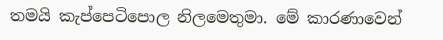තමයි කැප්පෙටිපොල නිලමෙතුමා. මේ කාරණාවෙන්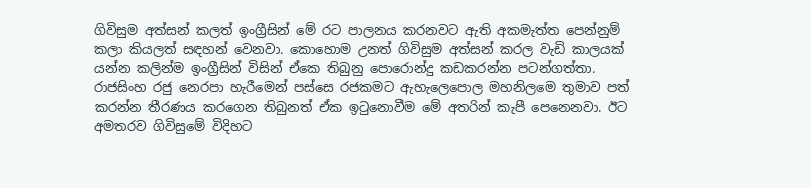ගිවිසුම අත්සන් කලත් ඉංග්‍රීසින් මේ රට පාලනය කරනවට ඇති අකමැත්ත පෙන්නුම් කලා කියලත් සඳහන් වෙනවා. කොහොම උනත් ගිවිසුම අත්සන් කරල වැඩි කාලයක් යන්න කලින්ම ඉංග්‍රීසින් විසින් ඒකෙ තිබුනු පොරොන්දු කඩකරන්න පටන්ගත්තා. රාජසිංහ රජු නෙරපා හැරීමෙන් පස්සෙ රජකමට ඇහැලෙපොල මහනිලමෙ තුමාව පත් කරන්න තීරණය කරගෙන තිබුනත් ඒක ඉටුනොවීම මේ අතරින් කැපී පෙනෙනවා. ඊට අමතරව ගිවිසුමේ විදිහට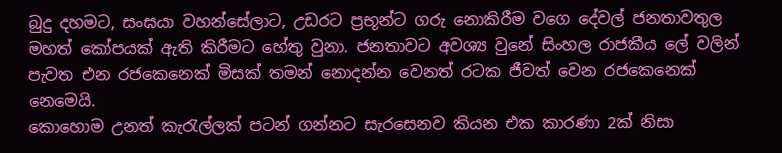බුදු දහමට, සංඝයා වහන්සේලාට, උඩරට ප්‍රභූන්ට ගරු නොකිරීම වගෙ දේවල් ජනතාවතුල මහත් කෝපයක් ඇති කිරීමට හේතු වුනා. ජනතාවට අවශ්‍ය වුනේ සිංහල රාජකීය ලේ වලින් පැවත එන රජකෙනෙක් මිසක් තමන් නොදන්න වෙනත් රටක ජීවත් වෙන රජකෙනෙක් නෙමෙයි.
කොහොම උනත් කැරැල්ලක් පටන් ගන්නට සැරසෙනව කියන එක කාරණා 2ක් නිසා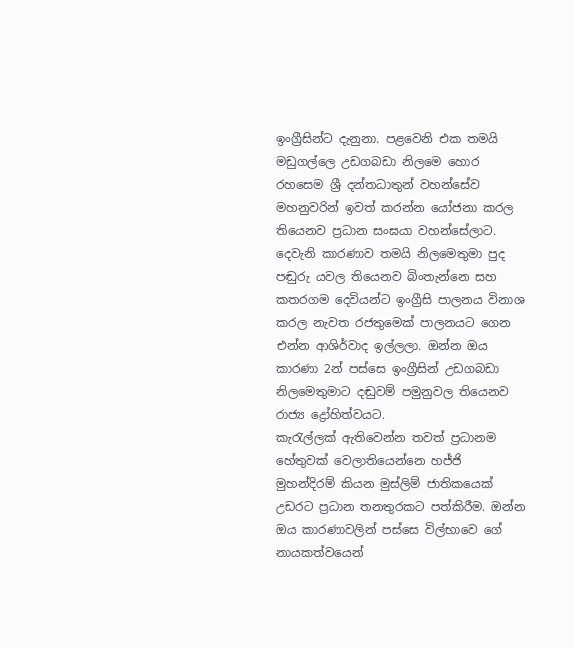ඉංග්‍රීසින්ට දැනුනා. පළවෙනි එක තමයි මඩුගල්ලෙ උඩගබඩා නිලමෙ හොර රහසෙම ශ්‍රී දන්තධාතුන් වහන්සේව මහනුවරින් ඉවත් කරන්න යෝජනා කරල තියෙනව ප්‍රධාන සංඝයා වහන්සේලාට. දෙවැනි කාරණාව තමයි නිලමෙතුමා පුද පඬුරු යවල තියෙනව බිංතැන්නෙ සහ කතරගම දෙවියන්ට ඉංග්‍රීසි පාලනය විනාශ කරල නැවත රජතුමෙක් පාලනයට ගෙන එන්න ආශිර්වාද ඉල්ලලා. ඔන්න ඔය කාරණා 2න් පස්සෙ ඉංග්‍රීසින් උඩගබඩා නිලමෙතුමාට දඬුවම් පමුනුවල තියෙනව රාජ්‍ය ද්‍රෝහිත්වයට.
කැරැල්ලක් ඇතිවෙන්න තවත් ප්‍රධානම හේතුවක් වෙලාතියෙන්නෙ හජ්ජි මුහන්දිරම් කියන මුස්ලිම් ජාතිකයෙක් උඩරට ප්‍රධාන තනතුරකට පත්කිරීම. ඔන්න ඔය කාරණාවලින් පස්සෙ විල්භාවෙ ගේ නායකත්වයෙන්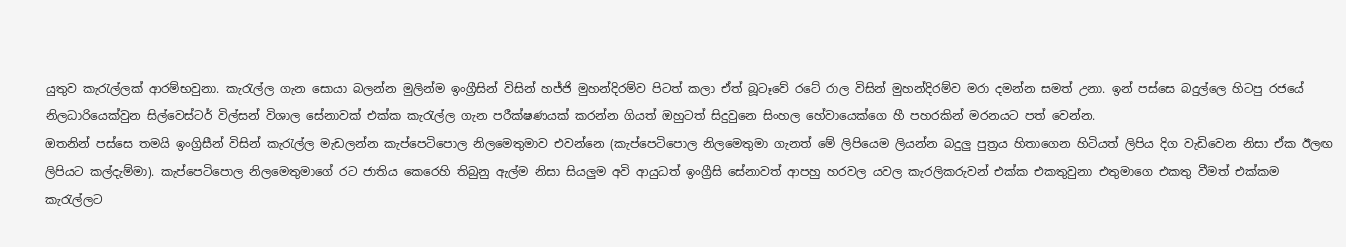යුතුව කැරැල්ලක් ආරම්භවුනා. කැරැල්ල ගැන සොයා බලන්න මුලින්ම ඉංග්‍රීසින් විසින් හජ්ජි මුහන්දිරම්ව පිටත් කලා ඒත් බූටෑවේ රටේ රාල විසින් මුහන්දිරම්ව මරා දමන්න සමත් උනා. ඉන් පස්සෙ බදුල්ලෙ හිටපු රජයේ නිලධාරියෙක්වුන සිල්වෙස්ටර් විල්සන් විශාල සේනාවක් එක්ක කැරැල්ල ගැන පරීක්ෂණයක් කරන්න ගියත් ඔහුටත් සිදුවුනෙ සිංහල හේවායෙක්ගෙ හී පහරකින් මරනයට පත් වෙන්න.
ඔතනින් පස්සෙ තමයි ඉංග්‍රිසීන් විසින් කැරැල්ල මැඩලන්න කැප්පෙටිපොල නිලමෙතුමාව එවන්නෙ (කැප්පෙටිපොල නිලමෙතුමා ගැනත් මේ ලිපියෙම ලියන්න බදුලු පුත්‍රය හිතාගෙන හිටියත් ලිපිය දිග වැඩිවෙන නිසා ඒක ඊලඟ ලිපියට කල්දැම්මා). කැප්පෙටිපොල නිලමෙතුමාගේ රට ජාතිය කෙරෙහි තිබුනු ඇල්ම නිසා සියලුම අවි ආයුධත් ඉංග්‍රීසි සේනාවත් ආපහු හරවල යවල කැරලිකරුවන් එක්ක එකතුවුනා එතුමාගෙ එකතු වීමත් එක්කම කැරැල්ලට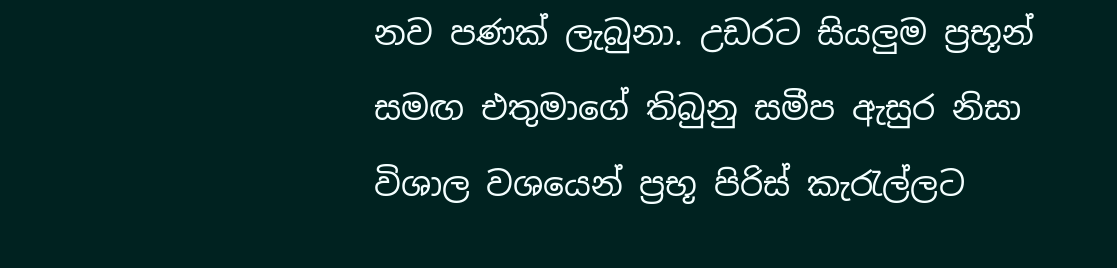නව පණක් ලැබුනා. උඩරට සියලුම ප්‍රභූන් සමඟ එතුමාගේ තිබුනු සමීප ඇසුර නිසා විශාල වශයෙන් ප්‍රභූ පිරිස් කැරැල්ලට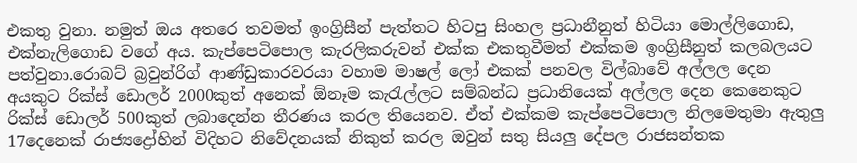එකතු වුනා. නමුත් ඔය අතරෙ තවමත් ඉංග්‍රිසීන් පැත්තට හිටපු සිංහල ප්‍රධානීනුත් හිටියා මොල්ලිගොඩ, එක්නැලිගොඩ වගේ අය. කැප්පෙටිපොල කැරලිකරුවන් එක්ක එකතුවීමත් එක්කම ඉංග්‍රිසීනුත් කලබලයට පත්වුනා.රොබට් බ්‍රවුන්රිග් ආණ්ඩුකාරවරයා වහාම මාෂල් ලෝ එකක් පනවල විල්බාවේ අල්ලල දෙන අයකුට රික්ස් ඩොලර් 2000කුත් අනෙක් ඕනෑම කැරැල්ලට සම්බන්ධ ප්‍රධානියෙක් අල්ලල දෙන කෙනෙකුට රික්ස් ඩොලර් 500කුත් ලබාදෙන්න තීරණය කරල තියෙනව. ඒත් එක්කම කැප්පෙටිපොල නිලමෙතුමා ඇතුලු 17දෙනෙක් රාජ්‍යද්‍රෝහින් විදිහට නිවේදනයක් නිකුත් කරල ඔවුන් සතු සියලු දේපල රාජසන්තක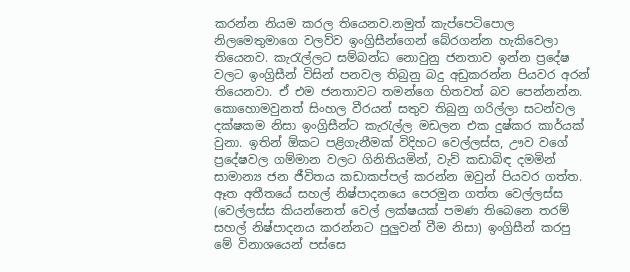කරන්න නියම කරල තියෙනව.නමුත් කැප්පෙටිපොල නිලමෙතුමාගෙ වලව්ව ඉංග්‍රිසීන්ගෙන් බේරගන්න හැකිවෙලා තියෙනව. කැරැල්ලට සම්බන්ධ නොවුනු ජනතාව ඉන්න ප්‍රදේෂ වලට ඉංග්‍රිසීන් විසින් පනවල තිබුනු බදු අඩුකරන්න පියවර අරන් තියෙනවා. ඒ එම ජනතාවට තමන්ගෙ හිතවත් බව පෙන්නන්න. කොහොමවුනත් සිංහල වීරයන් සතුව තිබුනු ගරිල්ලා සටන්වල දක්ෂකම නිසා ඉංග්‍රිසීන්ට කැරැල්ල මඩලන එක දුෂ්කර කාර්යක් වුනා. ඉතින් ඕකට පළිගැනීමක් විදිහට වෙල්ලස්ස, ඌව වගේ ප්‍රදේෂවල ගම්මාන වලට ගිනිතියමින්, වැව් කඩාබිඳ දමමින් සාමාන්‍ය ජන ජීවිතය කඩාකප්පල් කරන්න ඔවුන් පියවර ගත්ත. ඈත අතීතයේ සහල් නිෂ්පාදනයෙ පෙරමුන ගත්ත වෙල්ලස්ස (වෙල්ලස්ස කියන්නෙත් වෙල් ලක්ෂයක් පමණ තිබෙනෙ තරම් සහල් නිෂ්පාදනය කරන්නට පුලුවන් වීම නිසා) ඉංග්‍රිසීන් කරපු මේ විනාශයෙන් පස්සෙ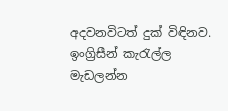අදවනවිටත් දුක් විඳිනව.
ඉංග්‍රිසීන් කැරැල්ල මැඩලන්න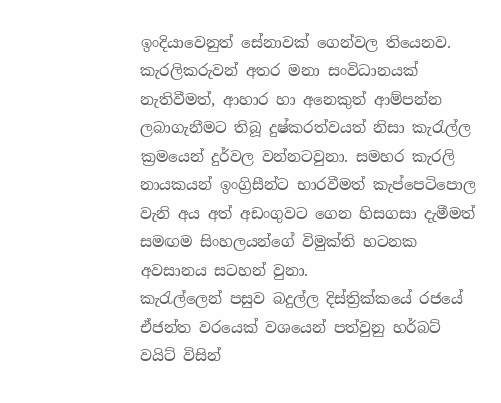ඉංදියාවෙනුත් සේනාවක් ගෙන්වල තියෙනව. කැරලිකරුවන් අතර මනා සංවිධානයක් නැතිවීමත්, ආහාර හා අනෙකුත් ආම්පන්න ලබාගැනීමට තිබූ දුෂ්කරත්වයත් නිසා කැරැල්ල ක්‍රමයෙන් දුර්වල වන්නටවුනා. සමහර කැරලි නායකයන් ඉංග්‍රිසීන්ට භාරවීමත් කැප්පෙටිපොල වැනි අය අත් අඩංගුවට ගෙන හිසගසා දැමීමත් සමඟම සිංහලයන්ගේ විමුක්ති හටනක අවසානය සටහන් වුනා.
කැරැල්ලෙන් පසුව බදුල්ල දිස්ත්‍රික්කයේ රජයේ ඒජන්ත වරයෙක් වශයෙන් පත්වුනු හර්බට් වයිට් විසින්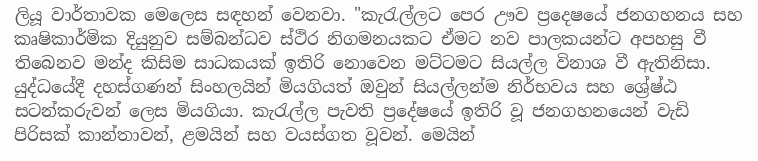ලියූ වාර්තාවක මෙලෙස සඳහන් වෙනවා. "කැරැල්ලට පෙර ඌව ප්‍රදෙෂයේ ජනගහනය සහ කෘෂිකාර්මික දියුනුව සම්බන්ධව ස්ථිර නිගමනයකට ඒමට නව පාලකයන්ට අපහසු වී තිබෙනව මන්ද කිසිම සාධකයක් ඉතිරි නොවෙන මට්ටමට සියල්ල විනාශ වී ඇතිනිසා. යුද්ධයේදී දහස්ගණන් සිංහලයින් මියගියත් ඔවුන් සියල්ලන්ම නිර්භවය සහ ශ්‍රේෂ්ඨ සටන්කරුවන් ලෙස මියගියා. කැරැල්ල පැවති ප්‍රදේෂයේ ඉතිරි වූ ජනගහනයෙන් වැඩි පිරිසක් කාන්තාවන්, ළමයින් සහ වයස්ගත වූවන්. මෙයින්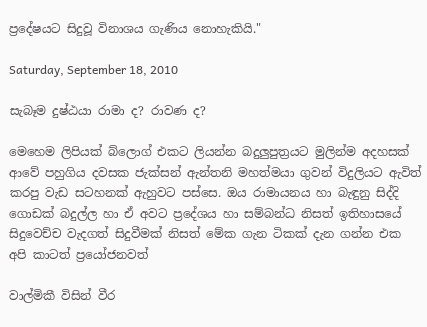ප්‍රදේෂයට සිදුවූ විනාශය ගැණිය නොහැකියි."

Saturday, September 18, 2010

සැබෑම දුෂ්ඨයා රාමා ද? රාවණ ද?

මෙහෙම ලිපියක් බ්ලොග් එකට ලියන්න බදුලුපුත්‍රයට මුලින්ම අදහසක් ආවේ පහුගිය දවසක ජැක්සන් ඇන්තනි මහත්මයා ගුවන් විදුලියට ඇවිත් කරපු වැඩ සටහනක් ඇහුවට පස්සෙ. ඔය රාමායනය හා බැඳුනු සිද්දි ගොඩක් බදුල්ල හා ඒ අවට ප්‍රදේශය හා සම්බන්ධ නිසත් ඉතිහාසයේ සිදුවෙච්ච වැදගත් සිදුවීමක් නිසත් මේක ගැන ටිකක් දැන ගන්න එක අපි කාටත් ප්‍රයෝජනවත්

වාල්මිකී විසින් වීර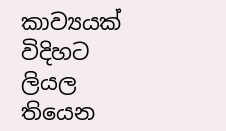කාව්‍යයක් විදිහට ලියල තියෙන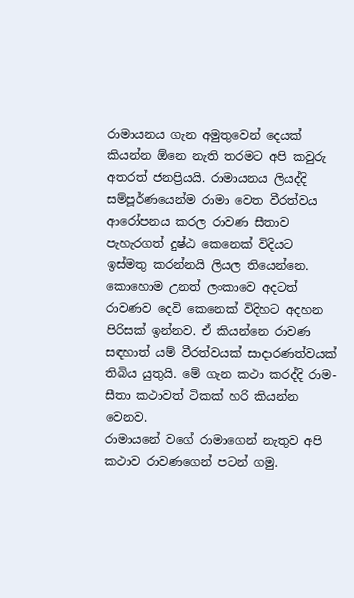රාමායනය ගැන අමුතුවෙන් දෙයක් කියන්න ඕනෙ නැති තරමට අපි කවුරු අතරත් ජනප්‍රියයි. රාමායනය ලියද්දි සම්පූර්ණයෙන්ම රාමා වෙත වීරත්වය ආරෝපනය කරල රාවණ සීතාව පැහැරගත් දුෂ්ඨ කෙනෙක් විදියට ඉස්මතු කරන්නයි ලියල තියෙන්නෙ. කොහොම උනත් ලංකාවෙ අදටත් රාවණව දෙවි කෙනෙක් විදිහට අදහන පිරිසක් ඉන්නව. ඒ කියන්නෙ රාවණ සඳහාත් යම් වීරත්වයක් සාදාරණත්වයක් තිබිය යුතුයි. මේ ගැන කථා කරද්දි රාම-සීතා කථාවත් ටිකක් හරි කියන්න වෙනව.
රාමායනේ වගේ රාමාගෙන් නැතුව අපි කථාව රාවණගෙන් පටන් ගමු.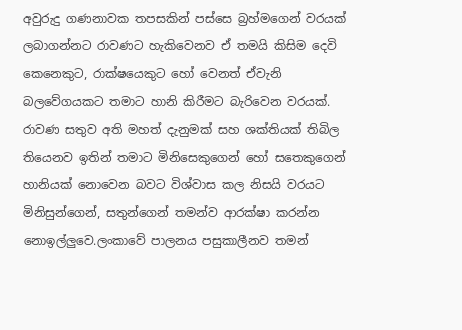අවුරුදු ගණනාවක තපසකින් පස්සෙ බ්‍රහ්මගෙන් වරයක් ලබාගන්නට රාවණට හැකිවෙනව ඒ තමයි කිසිම දෙවි කෙනෙකුට, රාක්ෂයෙකුට හෝ වෙනත් ඒවැනි බලවේගයකට තමාට හානි කිරීමට බැරිවෙන වරයක්. රාවණ සතුව අති මහත් දැනුමක් සහ ශක්තියක් තිබිල තියෙනව ඉතින් තමාට මිනිසෙකුගෙන් හෝ සතෙකුගෙන් හානියක් නොවෙන බවට විශ්වාස කල නිසයි වරයට මිනිසුන්ගෙන්, සතුන්ගෙන් තමන්ව ආරක්ෂා කරන්න නොඉල්ලුවෙ.ලංකාවේ පාලනය පසුකාලීනව තමන්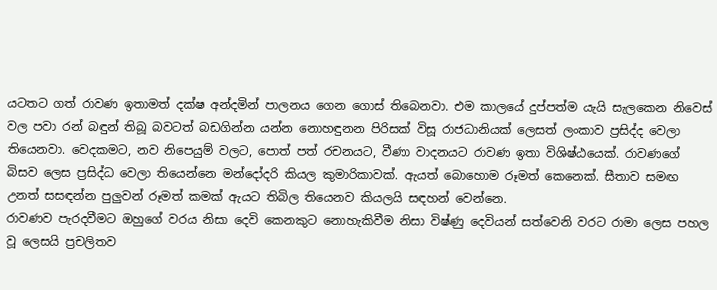යටතට ගත් රාවණ ඉතාමත් දක්ෂ අන්දමින් පාලනය ගෙන ගොස් තිබෙනවා. එම කාලයේ දුප්පත්ම යැයි සැලකෙන නිවෙස් වල පවා රන් බඳුන් තිබූ බවටත් බඩගින්න යන්න නොහඳුනන පිරිසක් විසූ රාජධානියක් ලෙසත් ලංකාව ප්‍රසිද්ද වෙලා තියෙනවා. වෙදකමට, නව නිපෙයුම් වලට, පොත් පත් රචනයට, වීණා වාදනයට රාවණ ඉතා විශිෂ්ඨයෙක්. රාවණගේ බිසව ලෙස ප්‍රසිද්ධ වෙලා තියෙන්නෙ මන්දෝදරි කියල කුමාරිකාවක්. ඇයත් බොහොම රූමත් කෙනෙක්. සීතාව සමඟ උනත් සසඳන්න පුලුවන් රූමත් කමක් ඇයට තිබිල තියෙනව කියලයි සඳහන් වෙන්නෙ.
රාවණව පැරදවීමට ඔහුගේ වරය නිසා දෙවි කෙනකුට නොහැකිවීම නිසා විෂ්ණු දෙවියන් සත්වෙනි වරට රාමා ලෙස පහල වූ ලෙසයි ප්‍රචලිතව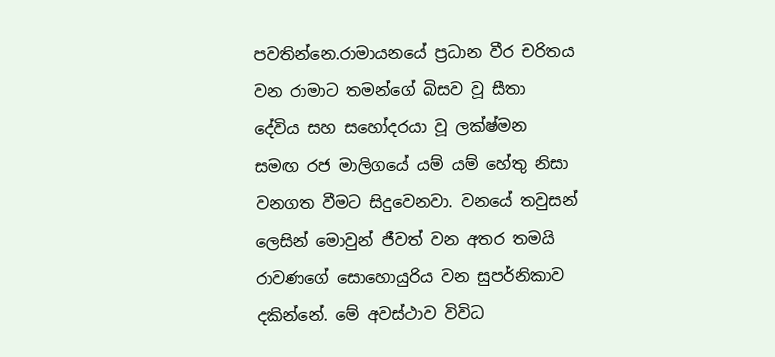පවතින්නෙ.රාමායනයේ ප්‍රධාන වීර චරිතය වන රාමාට තමන්ගේ බිසව වූ සීතා දේවිය සහ සහෝදරයා වූ ලක්ෂ්මන සමඟ රජ මාලිගයේ යම් යම් හේතු නිසා වනගත වීමට සිදුවෙනවා. වනයේ තවුසන් ලෙසින් මොවුන් ජීවත් වන අතර තමයි රාවණගේ සොහොයුරිය වන සුපර්නිකාව දකින්නේ. මේ අවස්ථාව විවිධ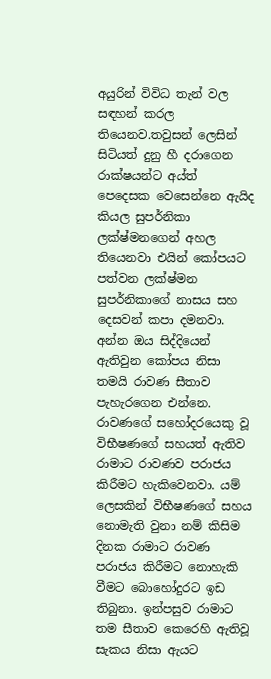අයුරින් විවිධ තැන් වල සඳහන් කරල තියෙනව.තවුසන් ලෙසින් සිටියත් දුනු හී දරාගෙන රාක්ෂයන්ට අය්ත් පෙදෙසක වෙසෙන්නෙ ඇයිද කියල සුපර්නිකා ලක්ෂ්මනගෙන් අහල තියෙනවා එයින් කෝපයට පත්වන ලක්ෂ්මන සුපර්නිකාගේ නාසය සහ දෙසවන් කපා දමනවා. අන්න ඔය සිද්දියෙන් ඇතිවුන කෝපය නිසා තමයි රාවණ සීතාව පැහැරගෙන එන්නෙ.
රාවණගේ සහෝදරයෙකු වූ විභීෂණගේ සහයත් ඇතිව රාමාට රාවණව පරාජය කිරීමට හැකිවෙනවා. යම් ලෙසකින් විභීෂණගේ සහය නොමැති වුනා නම් කිසිම දිනක රාමාට රාවණ පරාජය කිරීමට නොහැකි වීමට බොහෝදුරට ඉඩ තිබුනා. ඉන්පසුව රාමාට තම සීතාව කෙරෙහි ඇතිවූ සැකය නිසා ඇයට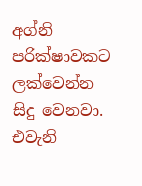අග්නි පරික්ෂාවකට ලක්වෙන්න සිදු වෙනවා. එවැනි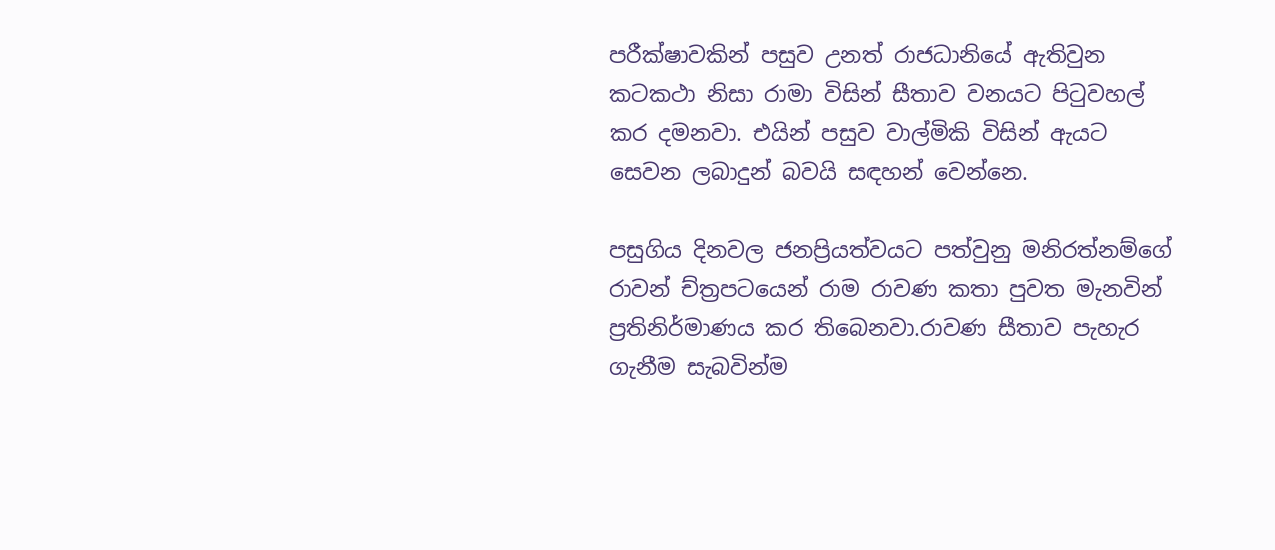පරීක්ෂාවකින් පසුව උනත් රාජධානියේ ඇතිවුන කටකථා නිසා රාමා විසින් සීතාව වනයට පිටුවහල් කර දමනවා. එයින් පසුව වාල්මිකි විසින් ඇයට සෙවන ලබාදුන් බවයි සඳහන් වෙන්නෙ.

පසුගිය දිනවල ජනප්‍රියත්වයට පත්වුනු මනිරත්නම්ගේ රාවන් ච්ත්‍රපටයෙන් රාම රාවණ කතා පුවත මැනවින් ප්‍රතිනිර්මාණය කර තිබෙනවා.රාවණ සීතාව පැහැර ගැනීම සැබවින්ම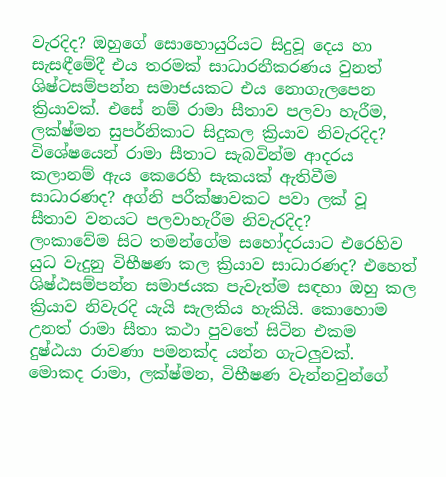වැරදිද? ඔහුගේ සොහොයුරියට සිදුවූ දෙය හා සැසඳීමේදී එය තරමක් සාධාරනීකරණය වුනත් ශිෂ්ටසම්පන්න සමාජයකට එය නොගැලපෙන ක්‍රියාවක්. එසේ නම් රාමා සීතාව පලවා හැරීම, ලක්ෂ්මන සුපර්නිකාට සිදුකල ක්‍රියාව නිවැරදිද? විශේෂයෙන් රාමා සීතාට සැබවින්ම ආදරය කලානම් ඇය කෙරෙහි සැකයක් ඇතිවීම සාධාරණද? අග්නි පරීක්ෂාවකට පවා ලක් වූ සීතාව වනයට පලවාහැරීම නිවැරදිද?
ලංකාවේම සිට තමන්ගේම සහෝදරයාට එරෙහිව යුධ වැදුනු විභීෂණ කල ක්‍රියාව සාධාරණද? එහෙත් ශිෂ්ඨසම්පන්න සමාජයක පැවැත්ම සඳහා ඔහු කල ක්‍රියාව නිවැරදි යැයි සැලකිය හැකියි. කොහොම උනත් රාමා සීතා කථා පුවතේ සිටින එකම දුෂ්ඨයා රාවණා පමනක්ද යන්න ගැටලුවක්. මොකද රාමා, ලක්ෂ්මන, විභීෂණ වැන්නවුන්ගේ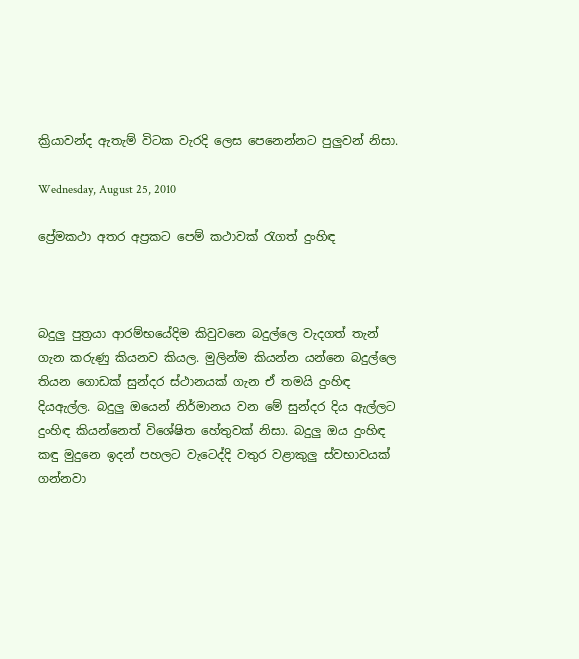ක්‍රියාවන්ද ඇතැම් විටක වැරදි ලෙස පෙනෙන්නට පුලුවන් නිසා.

Wednesday, August 25, 2010

ප්‍රේමකථා අතර අප්‍රකට පෙම් කථාවක් රැගත් දුංහිඳ



බදුලු පුත්‍රයා ආරම්භයේදිම කිවුවනෙ බදුල්ලෙ වැදගත් තැන් ගැන කරුණු කියනව කියල. මුලින්ම කියන්න යන්නෙ බදුල්ලෙ තියන ගොඩක් සුන්දර ස්ථානයක් ගැන ඒ තමයි දුංහිඳ දියඇල්ල. බදුලු ඔයෙන් නිර්මානය වන මේ සුන්දර දිය ඇල්ලට දුංහිඳ කියන්නෙත් විශේෂිත හේතුවක් නිසා. බදුලු ඔය දුංහිඳ කඳු මුදුනෙ ඉදන් පහලට වැටෙද්දි වතුර වළාකුලු ස්වභාවයක් ගන්නවා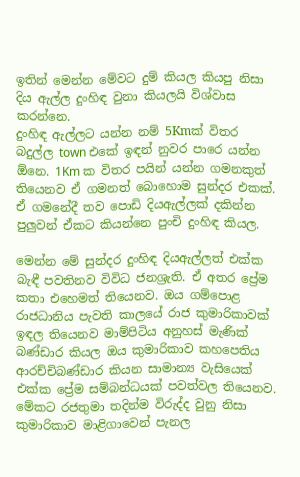ඉතින් මෙන්න මේවට දුම් කියල කියපු නිසා දිය ඇල්ල දුංහිඳ වුනා කියලයි විශ්වාස කරන්නෙ.
දුංහිඳ ඇල්ලට යන්න නම් 5Kmක් විතර බදුල්ල town එකේ ඉඳන් නුවර පාරෙ යන්න ඕනෙ. 1Km ක විතර පයින් යන්න ගමනකුත් තියෙනව ඒ ගමනත් බොහොම සුන්දර එකක්. ඒ ගමනේදී තව පොඩි දියඇල්ලක් දකින්න පුලුවන් ඒකට කියන්නෙ පුංචි දුංහිඳ කියල.

මෙන්න මේ සුන්දර දුංහිඳ දියඇල්ලත් එක්ක බැඳී පවතිනව විවිධ ජනශ්‍රැති. ඒ අතර ප්‍රේම කතා එහෙමත් තියෙනව. ඔය ගම්පොළ රාජධානිය පැවති කාලයේ රාජ කුමාරිකාවක් ඉඳල තියෙනව මාම්පිටිය අනුහස් මැණික් බණ්ඩාර කියල ඔය කුමාරිකාව කහපෙතිය ආරච්චිබණ්ඩාර කියන සාමාන්‍ය වැසියෙක් එක්ක ප්‍රේම සම්බන්ධයක් පවත්වල තියෙනව. මේකට රජතුමා තදින්ම විරුද්ද වුනු නිසා කුමාරිකාව මාළිගාවෙන් පැනල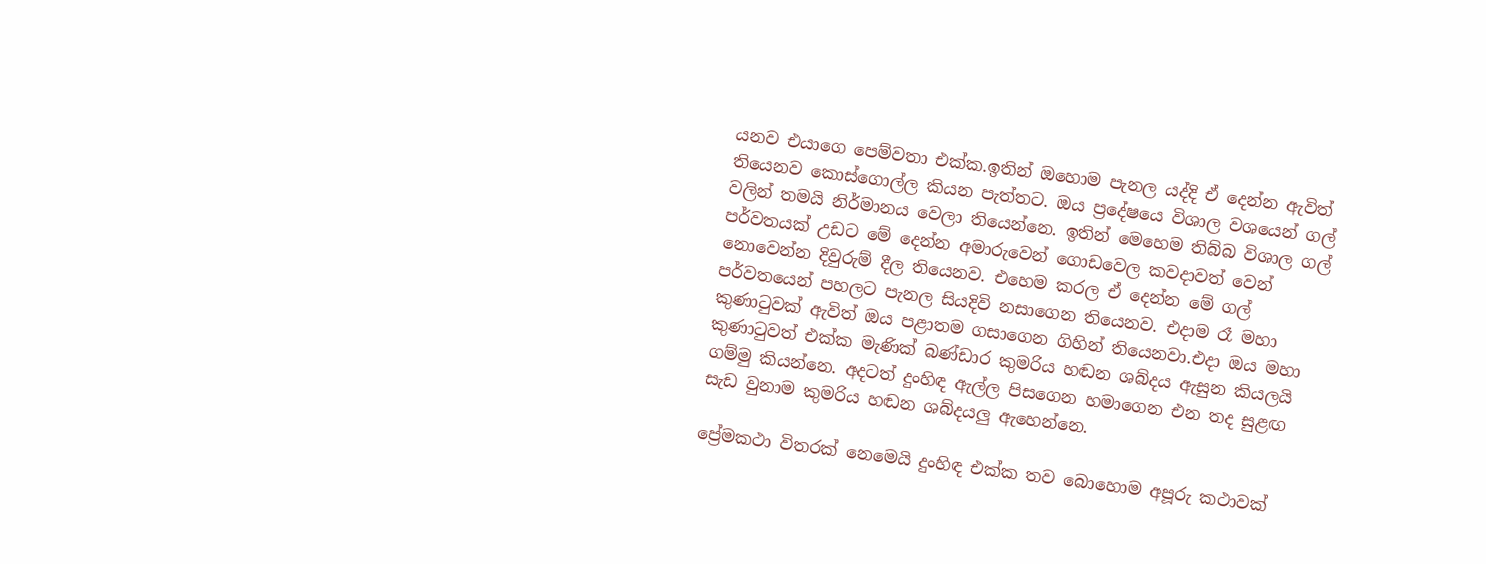යනව එයාගෙ පෙම්වතා එක්ක.ඉතින් ඔහොම පැනල යද්දි ඒ දෙන්න ඇවිත් තියෙනව කොස්ගොල්ල කියන පැත්තට. ඔය ප්‍රදේෂයෙ විශාල වශයෙන් ගල් වලින් තමයි නිර්මානය වෙලා තියෙන්නෙ. ඉතින් මෙහෙම තිබ්බ විශාල ගල් පර්වතයක් උඩට මේ දෙන්න අමාරුවෙන් ගොඩවෙල කවදාවත් වෙන් නොවෙන්න දිවුරුම් දීල තියෙනව. එහෙම කරල ඒ දෙන්න මේ ගල් පර්වතයෙන් පහලට පැනල සියදිවි නසාගෙන තියෙනව. එදාම රෑ මහා කුණාටුවක් ඇවිත් ඔය පළාතම ගසාගෙන ගිහින් තියෙනවා.එදා ඔය මහා කුණාටුවත් එක්ක මැණික් බණ්ඩාර කුමරිය හඬන ශබ්දය ඇසුන කියලයි ගම්මු කියන්නෙ. අදටත් දුංහිඳ ඇල්ල පිසගෙන හමාගෙන එන තද සුළඟ සැඩ වුනාම කුමරිය හඬන ශබ්දයලු ඇහෙන්නෙ.

ප්‍රේමකථා විතරක් නෙමෙයි දුංහිඳ එක්ක තව බොහොම අපූරු කථාවක්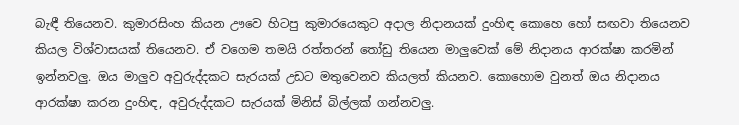බැඳී තියෙනව. කුමාරසිංහ කියන ඌවෙ හිටපු කුමාරයෙකුට අදාල නිදානයක් දුංහිඳ කොහෙ හෝ සඟවා තියෙනව කියල විශ්වාසයක් තියෙනව. ඒ වගෙම තමයි රත්තරන් තෝඩු තියෙන මාලුවෙක් මේ නිදානය ආරක්ෂා කරමින් ඉන්නවලු. ඔය මාලුව අවුරුද්දකට සැරයක් උඩට මතුවෙනව කියලත් කියනව. කොහොම වුනත් ඔය නිදානය ආරක්ෂා කරන දුංහිඳ, අවුරුද්දකට සැරයක් මිනිස් බිල්ලක් ගන්නවලු.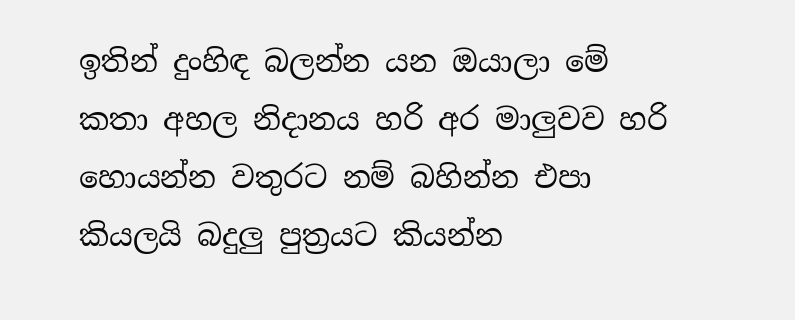ඉතින් දුංහිඳ බලන්න යන ඔයාලා මේ කතා අහල නිදානය හරි අර මාලුවව හරි හොයන්න වතුරට නම් බහින්න එපා කියලයි බදුලු පුත්‍රයට කියන්න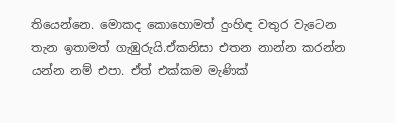තියෙන්නෙ. මොකද කොහොමත් දුංහිඳ වතුර වැටෙන තැන ඉතාමත් ගැඹුරුයි.ඒකනිසා එතන නාන්න කරන්න යන්න නම් එපා. ඒත් එක්කම මැණික්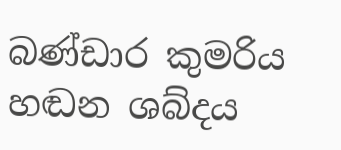බණ්ඩාර කුමරිය හඬන ශබ්දය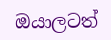ඔයාලටත්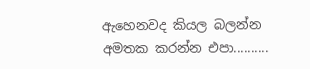ඇහෙනවද කියල බලන්න අමතක කරන්න එපා..........